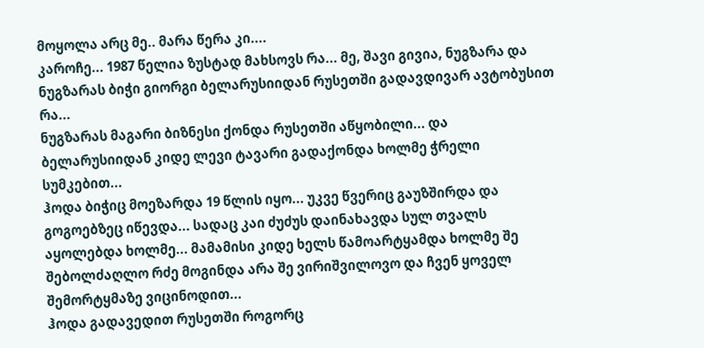მოყოლა არც მე.. მარა წერა კი....
კაროჩე... 1987 წელია ზუსტად მახსოვს რა... მე, შავი გივია, ნუგზარა და ნუგზარას ბიჭი გიორგი ბელარუსიიდან რუსეთში გადავდივარ ავტობუსით რა...
ნუგზარას მაგარი ბიზნესი ქონდა რუსეთში აწყობილი... და ბელარუსიიდან კიდე ლევი ტავარი გადაქონდა ხოლმე ჭრელი სუმკებით...
ჰოდა ბიჭიც მოეზარდა 19 წლის იყო... უკვე წვერიც გაუზშირდა და გოგოებზეც იწევდა... სადაც კაი ძუძუს დაინახავდა სულ თვალს აყოლებდა ხოლმე... მამამისი კიდე ხელს წამოარტყამდა ხოლმე შე შებოლძაღლო რძე მოგინდა არა შე ვირიშვილოვო და ჩვენ ყოველ შემორტყმაზე ვიცინოდით...
ჰოდა გადავედით რუსეთში როგორც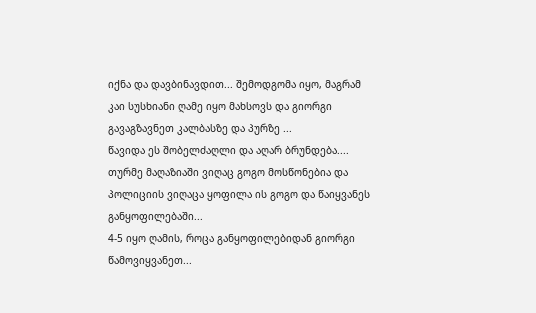იქნა და დავბინავდით... შემოდგომა იყო, მაგრამ კაი სუსხიანი ღამე იყო მახსოვს და გიორგი გავაგზავნეთ კალბასზე და პურზე ...
წავიდა ეს შობელძაღლი და აღარ ბრუნდება.... თურმე მაღაზიაში ვიღაც გოგო მოსწონებია და პოლიციის ვიღაცა ყოფილა ის გოგო და წაიყვანეს განყოფილებაში...
4-5 იყო ღამის, როცა განყოფილებიდან გიორგი წამოვიყვანეთ...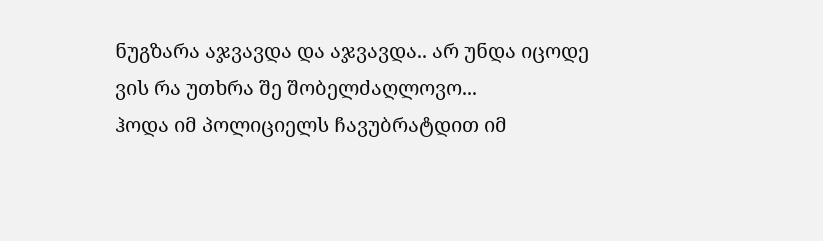ნუგზარა აჯვავდა და აჯვავდა.. არ უნდა იცოდე ვის რა უთხრა შე შობელძაღლოვო...
ჰოდა იმ პოლიციელს ჩავუბრატდით იმ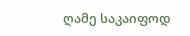ღამე საკაიფოდ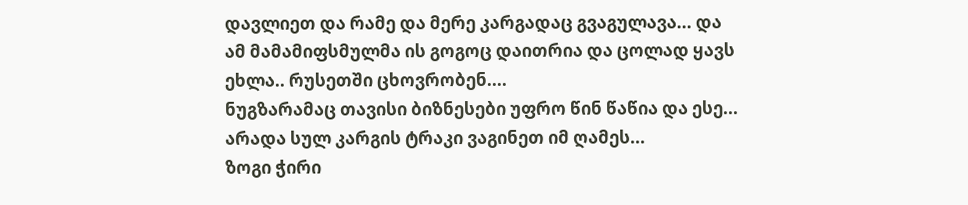დავლიეთ და რამე და მერე კარგადაც გვაგულავა... და ამ მამამიფსმულმა ის გოგოც დაითრია და ცოლად ყავს ეხლა.. რუსეთში ცხოვრობენ....
ნუგზარამაც თავისი ბიზნესები უფრო წინ წაწია და ესე...
არადა სულ კარგის ტრაკი ვაგინეთ იმ ღამეს...
ზოგი ჭირი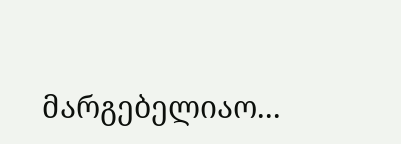მარგებელიაო...